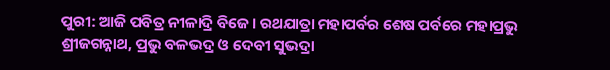ପୁରୀ: ଆଜି ପବିତ୍ର ନୀଳାଦ୍ରି ବିଜେ। ରଥଯାତ୍ରା ମହାପର୍ବର ଶେଷ ପର୍ବରେ ମହାପ୍ରଭୁ ଶ୍ରୀଜଗନ୍ନାଥ, ପ୍ରଭୁ ବଳଭଦ୍ର ଓ ଦେବୀ ସୁଭଦ୍ରା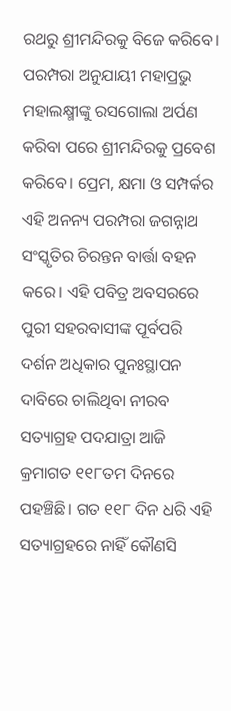ରଥରୁ ଶ୍ରୀମନ୍ଦିରକୁ ବିଜେ କରିବେ। ପରମ୍ପରା ଅନୁଯାୟୀ ମହାପ୍ରଭୁ ମହାଲକ୍ଷ୍ମୀଙ୍କୁ ରସଗୋଲା ଅର୍ପଣ କରିବା ପରେ ଶ୍ରୀମନ୍ଦିରକୁ ପ୍ରବେଶ କରିବେ। ପ୍ରେମ, କ୍ଷମା ଓ ସମ୍ପର୍କର ଏହି ଅନନ୍ୟ ପରମ୍ପରା ଜଗନ୍ନାଥ ସଂସ୍କୃତିର ଚିରନ୍ତନ ବାର୍ତ୍ତା ବହନ କରେ। ଏହି ପବିତ୍ର ଅବସରରେ ପୁରୀ ସହରବାସୀଙ୍କ ପୂର୍ବପରି ଦର୍ଶନ ଅଧିକାର ପୁନଃସ୍ଥାପନ ଦାବିରେ ଚାଲିଥିବା ନୀରବ ସତ୍ୟାଗ୍ରହ ପଦଯାତ୍ରା ଆଜି କ୍ରମାଗତ ୧୧୮ତମ ଦିନରେ ପହଞ୍ଚିଛି। ଗତ ୧୧୮ ଦିନ ଧରି ଏହି ସତ୍ୟାଗ୍ରହରେ ନାହିଁ କୌଣସି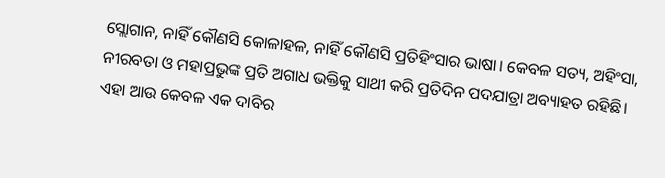ସ୍ଲୋଗାନ, ନାହିଁ କୌଣସି କୋଳାହଳ, ନାହିଁ କୌଣସି ପ୍ରତିହିଂସାର ଭାଷା। କେବଳ ସତ୍ୟ, ଅହିଂସା, ନୀରବତା ଓ ମହାପ୍ରଭୁଙ୍କ ପ୍ରତି ଅଗାଧ ଭକ୍ତିକୁ ସାଥୀ କରି ପ୍ରତିଦିନ ପଦଯାତ୍ରା ଅବ୍ୟାହତ ରହିଛି। ଏହା ଆଉ କେବଳ ଏକ ଦାବିର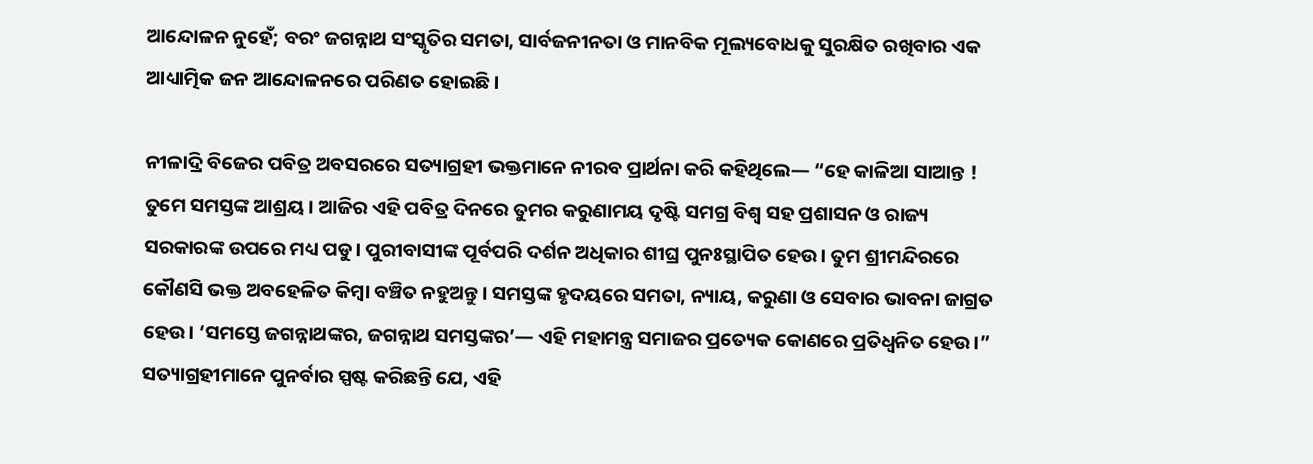ଆନ୍ଦୋଳନ ନୁହେଁ; ବରଂ ଜଗନ୍ନାଥ ସଂସ୍କୃତିର ସମତା, ସାର୍ବଜନୀନତା ଓ ମାନବିକ ମୂଲ୍ୟବୋଧକୁ ସୁରକ୍ଷିତ ରଖିବାର ଏକ ଆଧ୍ୟାତ୍ମିକ ଜନ ଆନ୍ଦୋଳନରେ ପରିଣତ ହୋଇଛି।

ନୀଳାଦ୍ରି ବିଜେର ପବିତ୍ର ଅବସରରେ ସତ୍ୟାଗ୍ରହୀ ଭକ୍ତମାନେ ନୀରବ ପ୍ରାର୍ଥନା କରି କହିଥିଲେ— “ହେ କାଳିଆ ସାଆନ୍ତ ! ତୁମେ ସମସ୍ତଙ୍କ ଆଶ୍ରୟ। ଆଜିର ଏହି ପବିତ୍ର ଦିନରେ ତୁମର କରୁଣାମୟ ଦୃଷ୍ଟି ସମଗ୍ର ବିଶ୍ୱ ସହ ପ୍ରଶାସନ ଓ ରାଜ୍ୟ ସରକାରଙ୍କ ଉପରେ ମଧ୍ୟ ପଡୁ। ପୁରୀବାସୀଙ୍କ ପୂର୍ବପରି ଦର୍ଶନ ଅଧିକାର ଶୀଘ୍ର ପୁନଃସ୍ଥାପିତ ହେଉ। ତୁମ ଶ୍ରୀମନ୍ଦିରରେ କୌଣସି ଭକ୍ତ ଅବହେଳିତ କିମ୍ବା ବଞ୍ଚିତ ନହୁଅନ୍ତୁ। ସମସ୍ତଙ୍କ ହୃଦୟରେ ସମତା, ନ୍ୟାୟ, କରୁଣା ଓ ସେବାର ଭାବନା ଜାଗ୍ରତ ହେଉ। ‘ସମସ୍ତେ ଜଗନ୍ନାଥଙ୍କର, ଜଗନ୍ନାଥ ସମସ୍ତଙ୍କର’— ଏହି ମହାମନ୍ତ୍ର ସମାଜର ପ୍ରତ୍ୟେକ କୋଣରେ ପ୍ରତିଧ୍ୱନିତ ହେଉ।” ସତ୍ୟାଗ୍ରହୀମାନେ ପୁନର୍ବାର ସ୍ପଷ୍ଟ କରିଛନ୍ତି ଯେ, ଏହି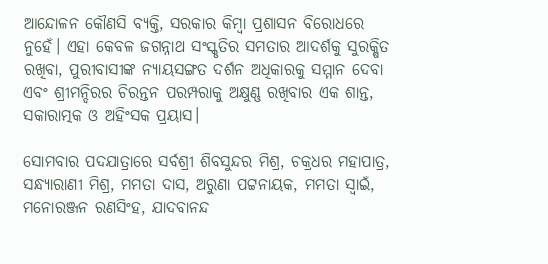ଆନ୍ଦୋଳନ କୌଣସି ବ୍ୟକ୍ତି, ସରକାର କିମ୍ବା ପ୍ରଶାସନ ବିରୋଧରେ ନୁହେଁ। ଏହା କେବଳ ଜଗନ୍ନାଥ ସଂସ୍କୃତିର ସମତାର ଆଦର୍ଶକୁ ସୁରକ୍ଷିତ ରଖିବା, ପୁରୀବାସୀଙ୍କ ନ୍ୟାୟସଙ୍ଗତ ଦର୍ଶନ ଅଧିକାରକୁ ସମ୍ମାନ ଦେବା ଏବଂ ଶ୍ରୀମନ୍ଦିରର ଚିରନ୍ତନ ପରମ୍ପରାକୁ ଅକ୍ଷୁଣ୍ଣ ରଖିବାର ଏକ ଶାନ୍ତ, ସକାରାତ୍ମକ ଓ ଅହିଂସକ ପ୍ରୟାସ।

ସୋମବାର ପଦଯାତ୍ରାରେ ସର୍ବଶ୍ରୀ ଶିବସୁନ୍ଦର ମିଶ୍ର, ଚକ୍ରଧର ମହାପାତ୍ର, ସନ୍ଧ୍ୟାରାଣୀ ମିଶ୍ର, ମମତା ଦାସ, ଅରୁଣା ପଟ୍ଟନାୟକ, ମମତା ସ୍ୱାଇଁ, ମନୋରଞ୍ଜନ ରଣସିଂହ, ଯାଦବାନନ୍ଦ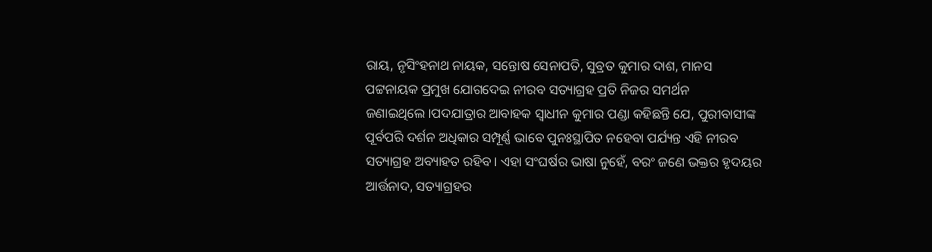ରାୟ, ନୃସିଂହନାଥ ନାୟକ, ସନ୍ତୋଷ ସେନାପତି, ସୁବ୍ରତ କୁମାର ଦାଶ, ମାନସ ପଟ୍ଟନାୟକ ପ୍ରମୁଖ ଯୋଗଦେଇ ନୀରବ ସତ୍ୟାଗ୍ରହ ପ୍ରତି ନିଜର ସମର୍ଥନ ଜଣାଇଥିଲେ।ପଦଯାତ୍ରାର ଆବାହକ ସ୍ୱାଧୀନ କୁମାର ପଣ୍ଡା କହିଛନ୍ତି ଯେ, ପୁରୀବାସୀଙ୍କ ପୂର୍ବପରି ଦର୍ଶନ ଅଧିକାର ସମ୍ପୂର୍ଣ୍ଣ ଭାବେ ପୁନଃସ୍ଥାପିତ ନହେବା ପର୍ଯ୍ୟନ୍ତ ଏହି ନୀରବ ସତ୍ୟାଗ୍ରହ ଅବ୍ୟାହତ ରହିବ। ଏହା ସଂଘର୍ଷର ଭାଷା ନୁହେଁ, ବରଂ ଜଣେ ଭକ୍ତର ହୃଦୟର ଆର୍ତ୍ତନାଦ, ସତ୍ୟାଗ୍ରହର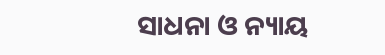ସାଧନା ଓ ନ୍ୟାୟ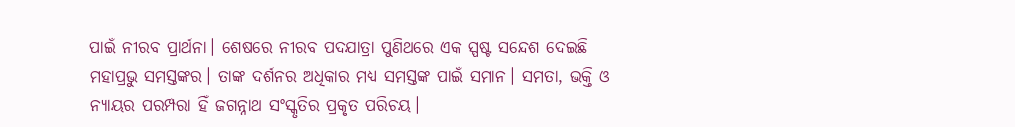ପାଇଁ ନୀରବ ପ୍ରାର୍ଥନା। ଶେଷରେ ନୀରବ ପଦଯାତ୍ରା ପୁଣିଥରେ ଏକ ସ୍ପଷ୍ଟ ସନ୍ଦେଶ ଦେଇଛି ମହାପ୍ରଭୁ ସମସ୍ତଙ୍କର। ତାଙ୍କ ଦର୍ଶନର ଅଧିକାର ମଧ୍ୟ ସମସ୍ତଙ୍କ ପାଇଁ ସମାନ। ସମତା, ଭକ୍ତି ଓ ନ୍ୟାୟର ପରମ୍ପରା ହିଁ ଜଗନ୍ନାଥ ସଂସ୍କୃତିର ପ୍ରକୃତ ପରିଚୟ।